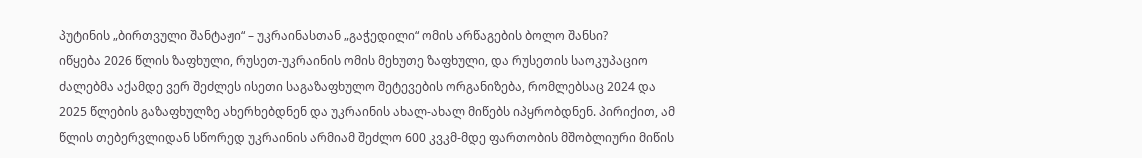პუტინის „ბირთვული შანტაჟი“ – უკრაინასთან „გაჭედილი“ ომის არწაგების ბოლო შანსი?
იწყება 2026 წლის ზაფხული, რუსეთ-უკრაინის ომის მეხუთე ზაფხული, და რუსეთის საოკუპაციო ძალებმა აქამდე ვერ შეძლეს ისეთი საგაზაფხულო შეტევების ორგანიზება, რომლებსაც 2024 და 2025 წლების გაზაფხულზე ახერხებდნენ და უკრაინის ახალ-ახალ მიწებს იპყრობდნენ. პირიქით, ამ წლის თებერვლიდან სწორედ უკრაინის არმიამ შეძლო 600 კვკმ-მდე ფართობის მშობლიური მიწის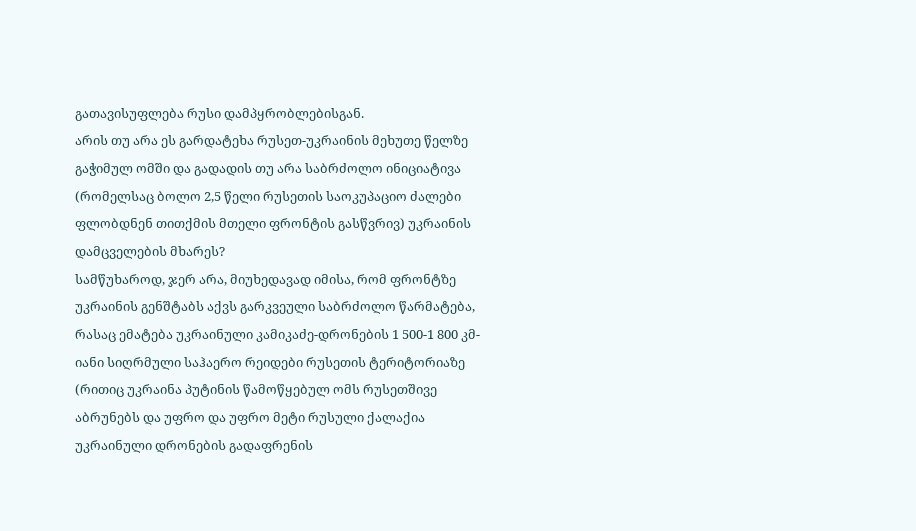გათავისუფლება რუსი დამპყრობლებისგან.
არის თუ არა ეს გარდატეხა რუსეთ-უკრაინის მეხუთე წელზე გაჭიმულ ომში და გადადის თუ არა საბრძოლო ინიციატივა (რომელსაც ბოლო 2,5 წელი რუსეთის საოკუპაციო ძალები ფლობდნენ თითქმის მთელი ფრონტის გასწვრივ) უკრაინის დამცველების მხარეს?
სამწუხაროდ, ჯერ არა, მიუხედავად იმისა, რომ ფრონტზე უკრაინის გენშტაბს აქვს გარკვეული საბრძოლო წარმატება, რასაც ემატება უკრაინული კამიკაძე-დრონების 1 500-1 800 კმ-იანი სიღრმული საჰაერო რეიდები რუსეთის ტერიტორიაზე (რითიც უკრაინა პუტინის წამოწყებულ ომს რუსეთშივე აბრუნებს და უფრო და უფრო მეტი რუსული ქალაქია უკრაინული დრონების გადაფრენის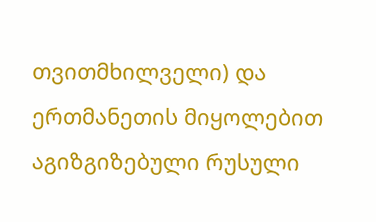თვითმხილველი) და ერთმანეთის მიყოლებით აგიზგიზებული რუსული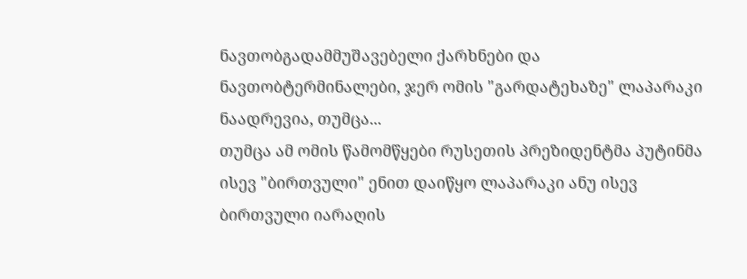ნავთობგადამმუშავებელი ქარხნები და ნავთობტერმინალები, ჯერ ომის "გარდატეხაზე" ლაპარაკი ნაადრევია, თუმცა...
თუმცა ამ ომის წამომწყები რუსეთის პრეზიდენტმა პუტინმა ისევ "ბირთვული" ენით დაიწყო ლაპარაკი ანუ ისევ ბირთვული იარაღის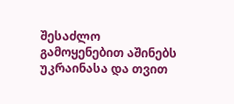შესაძლო გამოყენებით აშინებს უკრაინასა და თვით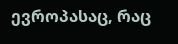ევროპასაც, რაც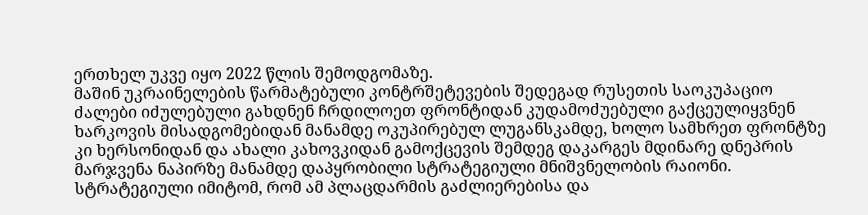ერთხელ უკვე იყო 2022 წლის შემოდგომაზე.
მაშინ უკრაინელების წარმატებული კონტრშეტევების შედეგად რუსეთის საოკუპაციო ძალები იძულებული გახდნენ ჩრდილოეთ ფრონტიდან კუდამოძუებული გაქცეულიყვნენ ხარკოვის მისადგომებიდან მანამდე ოკუპირებულ ლუგანსკამდე, ხოლო სამხრეთ ფრონტზე კი ხერსონიდან და ახალი კახოვკიდან გამოქცევის შემდეგ დაკარგეს მდინარე დნეპრის მარჯვენა ნაპირზე მანამდე დაპყრობილი სტრატეგიული მნიშვნელობის რაიონი. სტრატეგიული იმიტომ, რომ ამ პლაცდარმის გაძლიერებისა და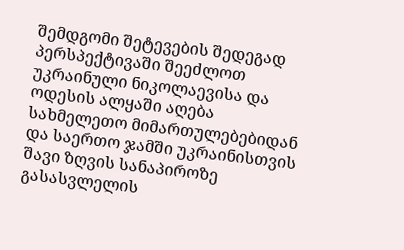შემდგომი შეტევების შედეგად პერსპექტივაში შეეძლოთ უკრაინული ნიკოლაევისა და ოდესის ალყაში აღება სახმელეთო მიმართულებებიდან და საერთო ჯამში უკრაინისთვის შავი ზღვის სანაპიროზე გასასვლელის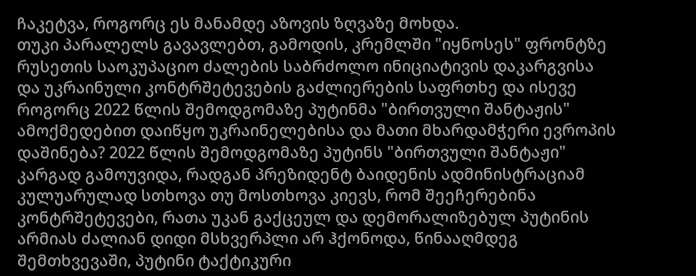ჩაკეტვა, როგორც ეს მანამდე აზოვის ზღვაზე მოხდა.
თუკი პარალელს გავავლებთ, გამოდის, კრემლში "იყნოსეს" ფრონტზე რუსეთის საოკუპაციო ძალების საბრძოლო ინიციატივის დაკარგვისა და უკრაინული კონტრშეტევების გაძლიერების საფრთხე და ისევე როგორც 2022 წლის შემოდგომაზე პუტინმა "ბირთვული შანტაჟის" ამოქმედებით დაიწყო უკრაინელებისა და მათი მხარდამჭერი ევროპის დაშინება? 2022 წლის შემოდგომაზე პუტინს "ბირთვული შანტაჟი" კარგად გამოუვიდა, რადგან პრეზიდენტ ბაიდენის ადმინისტრაციამ კულუარულად სთხოვა თუ მოსთხოვა კიევს, რომ შეეჩერებინა კონტრშეტევები, რათა უკან გაქცეულ და დემორალიზებულ პუტინის არმიას ძალიან დიდი მსხვერპლი არ ჰქონოდა, წინააღმდეგ შემთხვევაში, პუტინი ტაქტიკური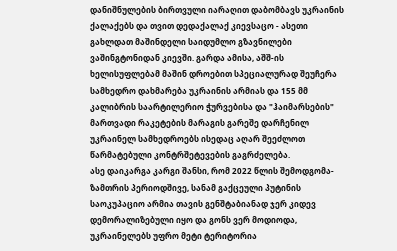დანიშნულების ბირთვული იარაღით დაბომბავს უკრაინის ქალაქებს და თვით დედაქალაქ კიევსაცო - ასეთი გახლდათ მაშინდელი საიდუმლო გზავნილები ვაშინგტონიდან კიევში. გარდა ამისა, აშშ-ის ხელისუფლებამ მაშინ დროებით სპეციალურად შეუჩერა სამხედრო დახმარება უკრაინის არმიას და 155 მმ კალიბრის საარტილერიო ჭურვებისა და "ჰაიმარსების" მართვადი რაკეტების მარაგის გარეშე დარჩენილ უკრაინელ სამხედროებს ისედაც აღარ შეეძლოთ წარმატებული კონტრშეტევების გაგრძელება.
ასე დაიკარგა კარგი შანსი, რომ 2022 წლის შემოდგომა-ზამთრის პერიოდშივე, სანამ გაქცეული პუტინის საოკუპაციო არმია თავის გენშტაბიანად ჯერ კიდევ დემორალიზებული იყო და გონს ვერ მოდიოდა, უკრაინელებს უფრო მეტი ტერიტორია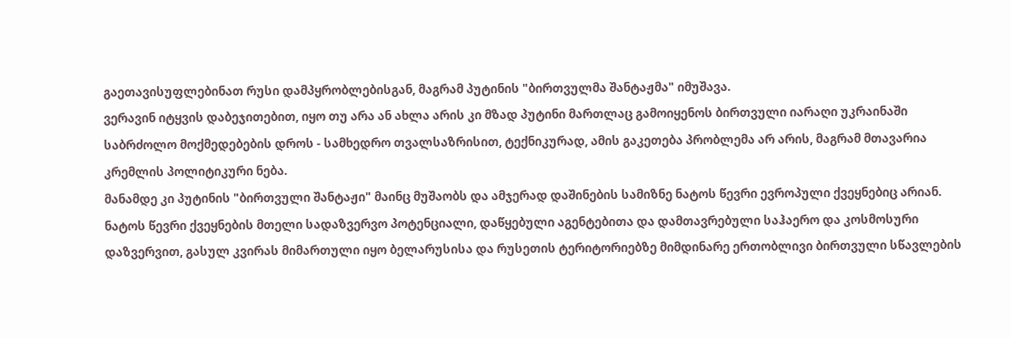გაეთავისუფლებინათ რუსი დამპყრობლებისგან, მაგრამ პუტინის "ბირთვულმა შანტაჟმა" იმუშავა.
ვერავინ იტყვის დაბეჯითებით, იყო თუ არა ან ახლა არის კი მზად პუტინი მართლაც გამოიყენოს ბირთვული იარაღი უკრაინაში საბრძოლო მოქმედებების დროს - სამხედრო თვალსაზრისით, ტექნიკურად, ამის გაკეთება პრობლემა არ არის, მაგრამ მთავარია კრემლის პოლიტიკური ნება.
მანამდე კი პუტინის "ბირთვული შანტაჟი" მაინც მუშაობს და ამჯერად დაშინების სამიზნე ნატოს წევრი ევროპული ქვეყნებიც არიან. ნატოს წევრი ქვეყნების მთელი სადაზვერვო პოტენციალი, დაწყებული აგენტებითა და დამთავრებული საჰაერო და კოსმოსური დაზვერვით, გასულ კვირას მიმართული იყო ბელარუსისა და რუსეთის ტერიტორიებზე მიმდინარე ერთობლივი ბირთვული სწავლების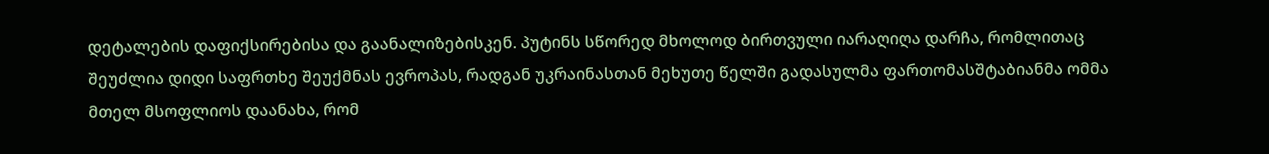დეტალების დაფიქსირებისა და გაანალიზებისკენ. პუტინს სწორედ მხოლოდ ბირთვული იარაღიღა დარჩა, რომლითაც შეუძლია დიდი საფრთხე შეუქმნას ევროპას, რადგან უკრაინასთან მეხუთე წელში გადასულმა ფართომასშტაბიანმა ომმა მთელ მსოფლიოს დაანახა, რომ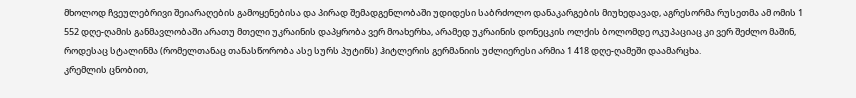მხოლოდ ჩვეულებრივი შეიარაღების გამოყენებისა და პირად შემადგენლობაში უდიდესი საბრძოლო დანაკარგების მიუხედავად, აგრესორმა რუსეთმა ამ ომის 1 552 დღე-ღამის განმავლობაში არათუ მთელი უკრაინის დაპყრობა ვერ მოახერხა, არამედ უკრაინის დონეცკის ოლქის ბოლომდე ოკუპაციაც კი ვერ შეძლო მაშინ, როდესაც სტალინმა (რომელთანაც თანასწორობა ასე სურს პუტინს) ჰიტლერის გერმანიის უძლიერესი არმია 1 418 დღე-ღამეში დაამარცხა.
კრემლის ცნობით,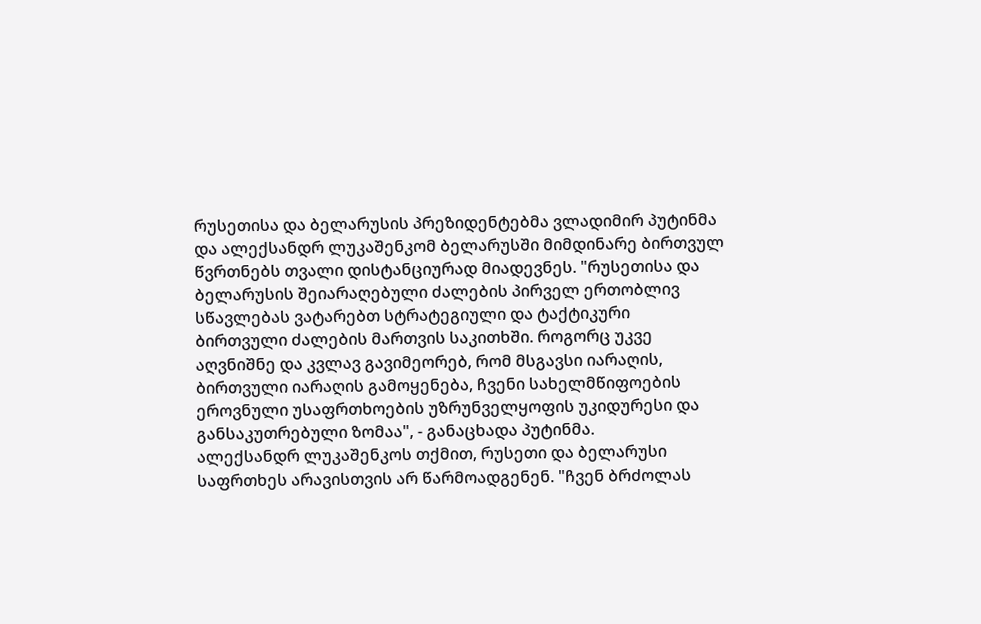რუსეთისა და ბელარუსის პრეზიდენტებმა ვლადიმირ პუტინმა და ალექსანდრ ლუკაშენკომ ბელარუსში მიმდინარე ბირთვულ წვრთნებს თვალი დისტანციურად მიადევნეს. "რუსეთისა და ბელარუსის შეიარაღებული ძალების პირველ ერთობლივ სწავლებას ვატარებთ სტრატეგიული და ტაქტიკური ბირთვული ძალების მართვის საკითხში. როგორც უკვე აღვნიშნე და კვლავ გავიმეორებ, რომ მსგავსი იარაღის, ბირთვული იარაღის გამოყენება, ჩვენი სახელმწიფოების ეროვნული უსაფრთხოების უზრუნველყოფის უკიდურესი და განსაკუთრებული ზომაა", - განაცხადა პუტინმა.
ალექსანდრ ლუკაშენკოს თქმით, რუსეთი და ბელარუსი საფრთხეს არავისთვის არ წარმოადგენენ. "ჩვენ ბრძოლას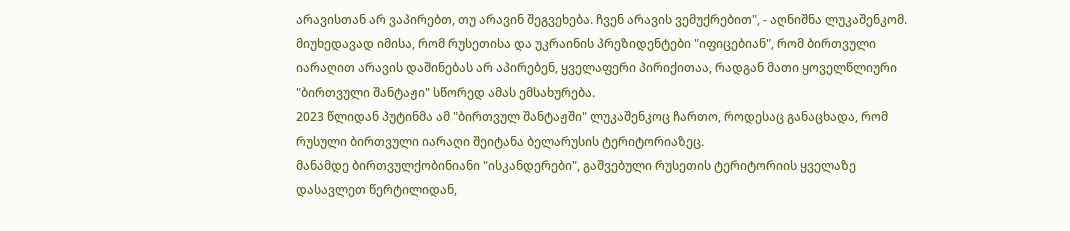არავისთან არ ვაპირებთ, თუ არავინ შეგვეხება. ჩვენ არავის ვემუქრებით", - აღნიშნა ლუკაშენკომ.
მიუხედავად იმისა, რომ რუსეთისა და უკრაინის პრეზიდენტები "იფიცებიან", რომ ბირთვული იარაღით არავის დაშინებას არ აპირებენ, ყველაფერი პირიქითაა, რადგან მათი ყოველწლიური "ბირთვული შანტაჟი" სწორედ ამას ემსახურება.
2023 წლიდან პუტინმა ამ "ბირთვულ შანტაჟში" ლუკაშენკოც ჩართო, როდესაც განაცხადა, რომ რუსული ბირთვული იარაღი შეიტანა ბელარუსის ტერიტორიაზეც.
მანამდე ბირთვულქობინიანი "ისკანდერები", გაშვებული რუსეთის ტერიტორიის ყველაზე დასავლეთ წერტილიდან,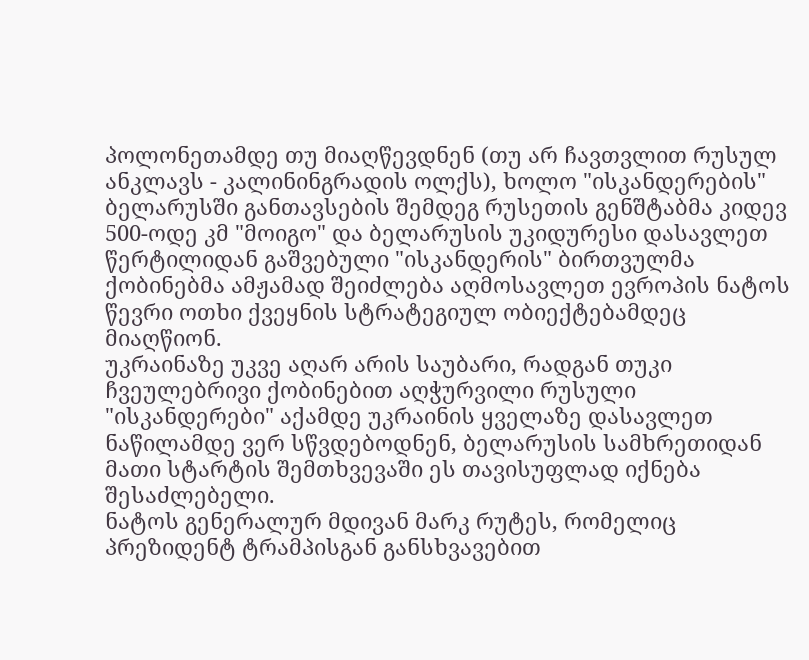პოლონეთამდე თუ მიაღწევდნენ (თუ არ ჩავთვლით რუსულ ანკლავს - კალინინგრადის ოლქს), ხოლო "ისკანდერების" ბელარუსში განთავსების შემდეგ რუსეთის გენშტაბმა კიდევ 500-ოდე კმ "მოიგო" და ბელარუსის უკიდურესი დასავლეთ წერტილიდან გაშვებული "ისკანდერის" ბირთვულმა ქობინებმა ამჟამად შეიძლება აღმოსავლეთ ევროპის ნატოს წევრი ოთხი ქვეყნის სტრატეგიულ ობიექტებამდეც მიაღწიონ.
უკრაინაზე უკვე აღარ არის საუბარი, რადგან თუკი ჩვეულებრივი ქობინებით აღჭურვილი რუსული "ისკანდერები" აქამდე უკრაინის ყველაზე დასავლეთ ნაწილამდე ვერ სწვდებოდნენ, ბელარუსის სამხრეთიდან მათი სტარტის შემთხვევაში ეს თავისუფლად იქნება შესაძლებელი.
ნატოს გენერალურ მდივან მარკ რუტეს, რომელიც პრეზიდენტ ტრამპისგან განსხვავებით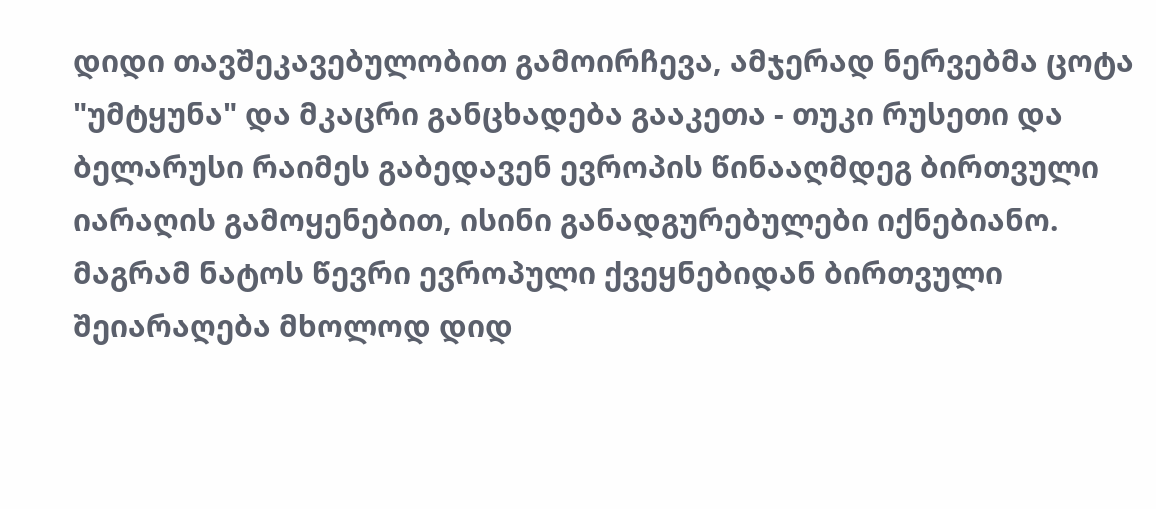დიდი თავშეკავებულობით გამოირჩევა, ამჯერად ნერვებმა ცოტა "უმტყუნა" და მკაცრი განცხადება გააკეთა - თუკი რუსეთი და ბელარუსი რაიმეს გაბედავენ ევროპის წინააღმდეგ ბირთვული იარაღის გამოყენებით, ისინი განადგურებულები იქნებიანო.
მაგრამ ნატოს წევრი ევროპული ქვეყნებიდან ბირთვული შეიარაღება მხოლოდ დიდ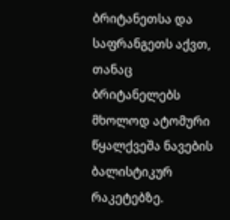ბრიტანეთსა და საფრანგეთს აქვთ, თანაც ბრიტანელებს მხოლოდ ატომური წყალქვეშა ნავების ბალისტიკურ რაკეტებზე.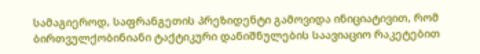სამაგიეროდ, საფრანგეთის პრეზიდენტი გამოვიდა ინიციატივით, რომ ბირთვულქობინიანი ტაქტიკური დანიშნულების საავიაციო რაკეტებით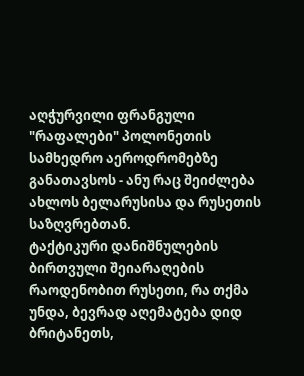აღჭურვილი ფრანგული "რაფალები" პოლონეთის სამხედრო აეროდრომებზე განათავსოს - ანუ რაც შეიძლება ახლოს ბელარუსისა და რუსეთის საზღვრებთან.
ტაქტიკური დანიშნულების ბირთვული შეიარაღების რაოდენობით რუსეთი, რა თქმა უნდა, ბევრად აღემატება დიდ ბრიტანეთს,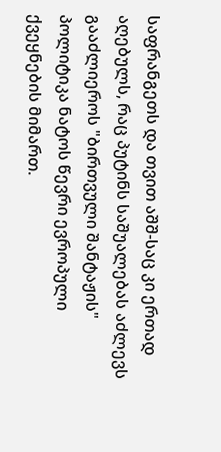საფრანგეთს და თვით აშშ-საც კი ერთად აღებულს, რაც პუტინს საშუალებას აძლევს გააძლიეროს "ბირთვული შანტაჟის" პოლიტიკა ნატოს წევრი ევროპული ქვეყნების მიმართ.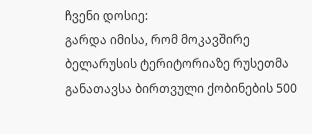ჩვენი დოსიე:
გარდა იმისა, რომ მოკავშირე ბელარუსის ტერიტორიაზე რუსეთმა განათავსა ბირთვული ქობინების 500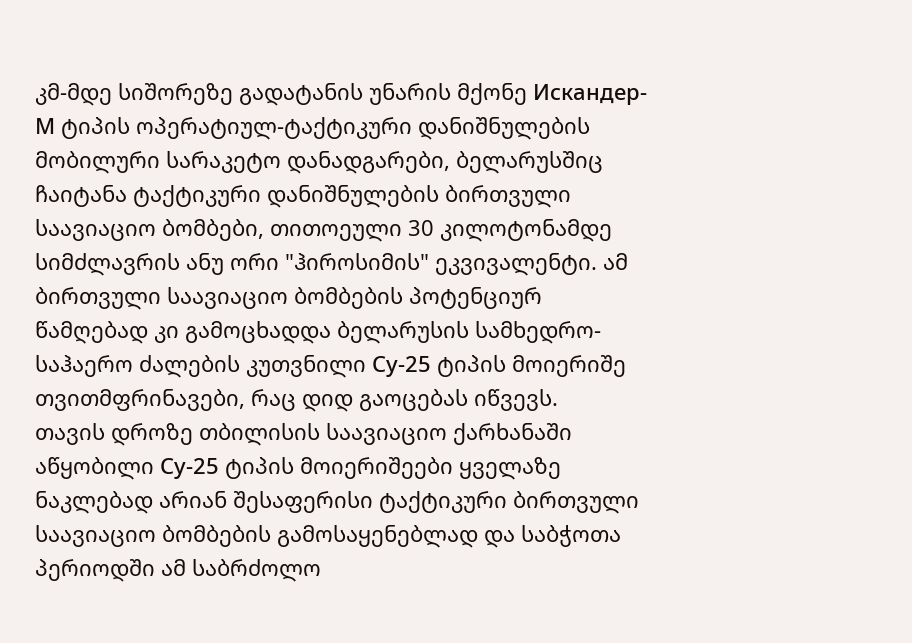კმ-მდე სიშორეზე გადატანის უნარის მქონე Искандер-М ტიპის ოპერატიულ-ტაქტიკური დანიშნულების მობილური სარაკეტო დანადგარები, ბელარუსშიც ჩაიტანა ტაქტიკური დანიშნულების ბირთვული საავიაციო ბომბები, თითოეული 30 კილოტონამდე სიმძლავრის ანუ ორი "ჰიროსიმის" ეკვივალენტი. ამ ბირთვული საავიაციო ბომბების პოტენციურ წამღებად კი გამოცხადდა ბელარუსის სამხედრო-საჰაერო ძალების კუთვნილი Су-25 ტიპის მოიერიშე თვითმფრინავები, რაც დიდ გაოცებას იწვევს.
თავის დროზე თბილისის საავიაციო ქარხანაში აწყობილი Су-25 ტიპის მოიერიშეები ყველაზე ნაკლებად არიან შესაფერისი ტაქტიკური ბირთვული საავიაციო ბომბების გამოსაყენებლად და საბჭოთა პერიოდში ამ საბრძოლო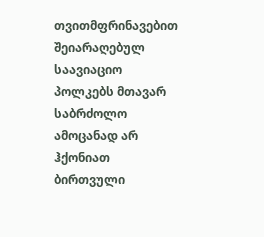თვითმფრინავებით შეიარაღებულ საავიაციო პოლკებს მთავარ საბრძოლო ამოცანად არ ჰქონიათ ბირთვული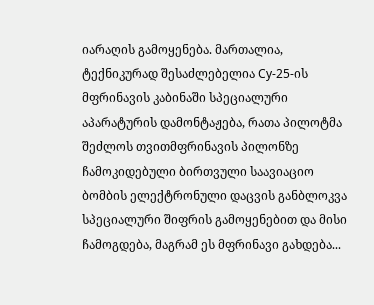იარაღის გამოყენება. მართალია, ტექნიკურად შესაძლებელია Су-25-ის მფრინავის კაბინაში სპეციალური აპარატურის დამონტაჟება, რათა პილოტმა შეძლოს თვითმფრინავის პილონზე ჩამოკიდებული ბირთვული საავიაციო ბომბის ელექტრონული დაცვის განბლოკვა სპეციალური შიფრის გამოყენებით და მისი ჩამოგდება, მაგრამ ეს მფრინავი გახდება...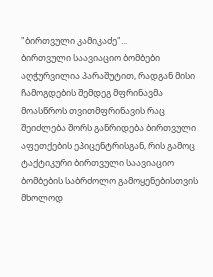"ბირთვული კამიკაძე"...
ბირთვული საავიაციო ბომბები აღჭურვილია პარაშუტით, რადგან მისი ჩამოგდების შემდეგ მფრინავმა მოასწროს თვითმფრინავის რაც შეიძლება შორს განრიდება ბირთვული აფეთქების ეპიცენტრისგან, რის გამოც ტაქტიკური ბირთვული საავიაციო ბომბების საბრძოლო გამოყენებისთვის მხოლოდ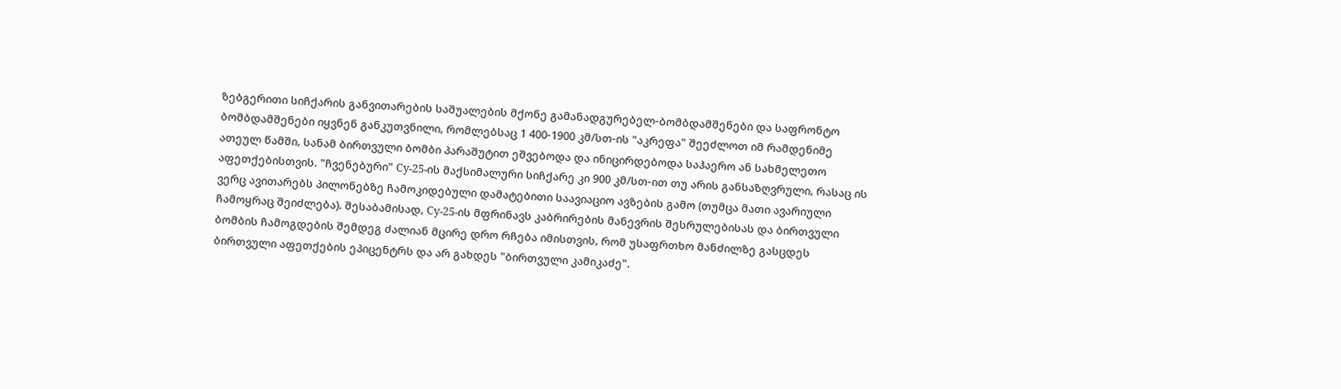ზებგერითი სიჩქარის განვითარების საშუალების მქონე გამანადგურებელ-ბომბდამშენები და საფრონტო ბომბდამშენები იყვნენ განკუთვნილი, რომლებსაც 1 400-1900 კმ/სთ-ის "აკრეფა" შეეძლოთ იმ რამდენიმე ათეულ წამში, სანამ ბირთვული ბომბი პარაშუტით ეშვებოდა და ინიცირდებოდა საჰაერო ან სახმელეთო აფეთქებისთვის. "ჩვენებური" Су-25-ის მაქსიმალური სიჩქარე კი 900 კმ/სთ-ით თუ არის განსაზღვრული, რასაც ის ვერც ავითარებს პილონებზე ჩამოკიდებული დამატებითი საავიაციო ავზების გამო (თუმცა მათი ავარიული ჩამოყრაც შეიძლება). შესაბამისად, Су-25-ის მფრინავს კაბრირების მანევრის შესრულებისას და ბირთვული ბომბის ჩამოგდების შემდეგ ძალიან მცირე დრო რჩება იმისთვის, რომ უსაფრთხო მანძილზე გასცდეს ბირთვული აფეთქების ეპიცენტრს და არ გახდეს "ბირთვული კამიკაძე".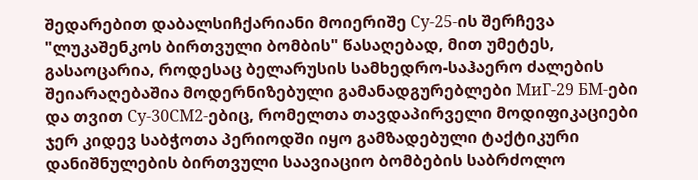შედარებით დაბალსიჩქარიანი მოიერიშე Су-25-ის შერჩევა "ლუკაშენკოს ბირთვული ბომბის" წასაღებად, მით უმეტეს, გასაოცარია, როდესაც ბელარუსის სამხედრო-საჰაერო ძალების შეიარაღებაშია მოდერნიზებული გამანადგურებლები МиГ-29 БМ-ები და თვით Су-30СМ2-ებიც, რომელთა თავდაპირველი მოდიფიკაციები ჯერ კიდევ საბჭოთა პერიოდში იყო გამზადებული ტაქტიკური დანიშნულების ბირთვული საავიაციო ბომბების საბრძოლო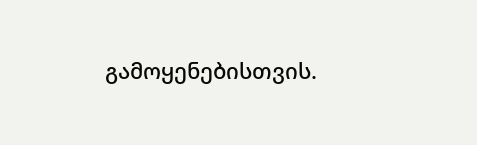გამოყენებისთვის.